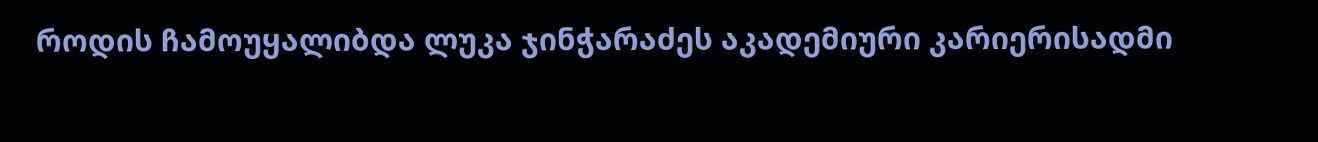როდის ჩამოუყალიბდა ლუკა ჯინჭარაძეს აკადემიური კარიერისადმი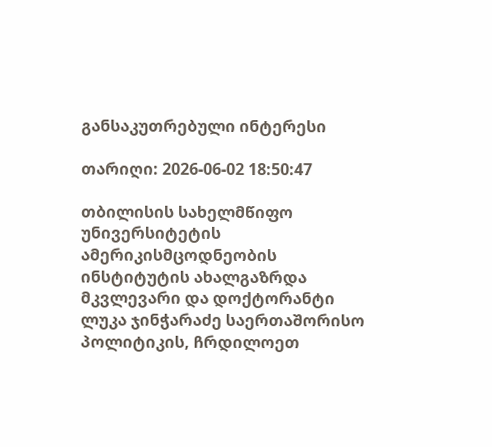განსაკუთრებული ინტერესი

თარიღი: 2026-06-02 18:50:47

თბილისის სახელმწიფო უნივერსიტეტის ამერიკისმცოდნეობის ინსტიტუტის ახალგაზრდა მკვლევარი და დოქტორანტი ლუკა ჯინჭარაძე საერთაშორისო პოლიტიკის, ჩრდილოეთ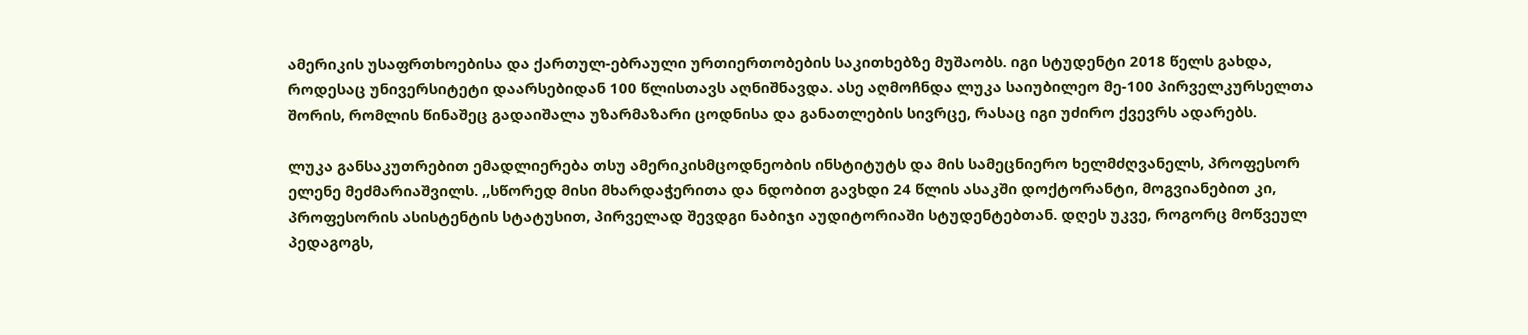ამერიკის უსაფრთხოებისა და ქართულ-ებრაული ურთიერთობების საკითხებზე მუშაობს. იგი სტუდენტი 2018 წელს გახდა, როდესაც უნივერსიტეტი დაარსებიდან 100 წლისთავს აღნიშნავდა. ასე აღმოჩნდა ლუკა საიუბილეო მე-100 პირველკურსელთა შორის, რომლის წინაშეც გადაიშალა უზარმაზარი ცოდნისა და განათლების სივრცე, რასაც იგი უძირო ქვევრს ადარებს.

ლუკა განსაკუთრებით ემადლიერება თსუ ამერიკისმცოდნეობის ინსტიტუტს და მის სამეცნიერო ხელმძღვანელს, პროფესორ ელენე მეძმარიაშვილს. ,,სწორედ მისი მხარდაჭერითა და ნდობით გავხდი 24 წლის ასაკში დოქტორანტი, მოგვიანებით კი, პროფესორის ასისტენტის სტატუსით, პირველად შევდგი ნაბიჯი აუდიტორიაში სტუდენტებთან. დღეს უკვე, როგორც მოწვეულ პედაგოგს,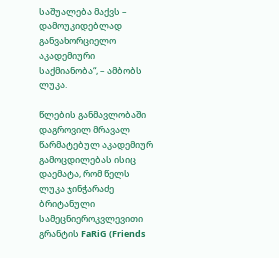საშუალება მაქვს – დამოუკიდებლად განვახორციელო აკადემიური საქმიანობა“, – ამბობს ლუკა.

წლების განმავლობაში დაგროვილ მრავალ წარმატებულ აკადემიურ გამოცდილებას ისიც დაემატა, რომ წელს ლუკა ჯინჭარაძე ბრიტანული სამეცნიეროკვლევითი გრანტის FaRiG (Friends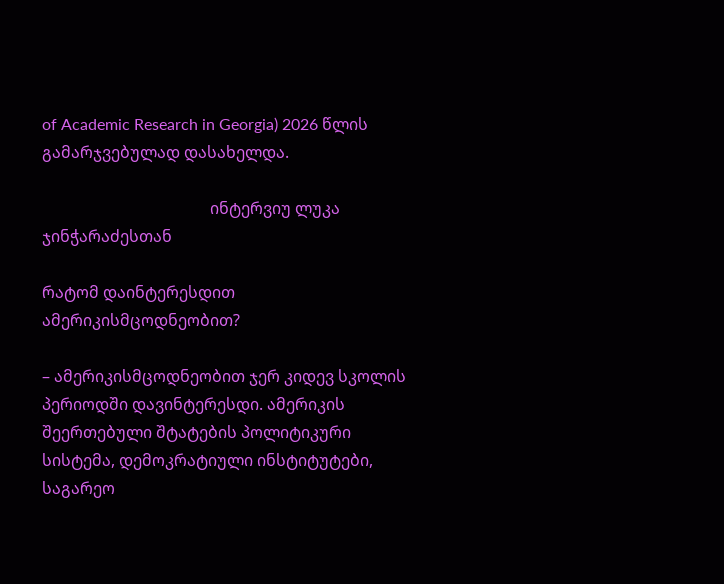of Academic Research in Georgia) 2026 წლის გამარჯვებულად დასახელდა.

                                          ინტერვიუ ლუკა ჯინჭარაძესთან

რატომ დაინტერესდით ამერიკისმცოდნეობით?

– ამერიკისმცოდნეობით ჯერ კიდევ სკოლის პერიოდში დავინტერესდი. ამერიკის შეერთებული შტატების პოლიტიკური სისტემა, დემოკრატიული ინსტიტუტები, საგარეო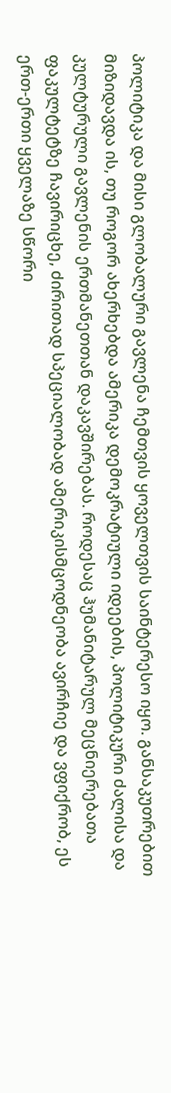პოლიტიკა და მისი გლობალური გავლენა ჩემთვის ყოველთვის საინტერესო იყო. განსაკუთრებით მიზიდავდა ის, თუ როგორ ახერხებდა ამერიკა დემოკრატიული იდეების, პოლიტიკური ძალისა და კულტურული გავლენის ერთმანეთთან დაკავშირებას. როდესაც ჰუმანიტარულ მეცნიერებათა ფაკულტეტზე ჩავირიცხე, ძირითად სპეციალობად ამერიკისმცოდნეობა ავირჩიე და ვფიქრობ, ეს ერთ-ერთი ყველაზე სწორი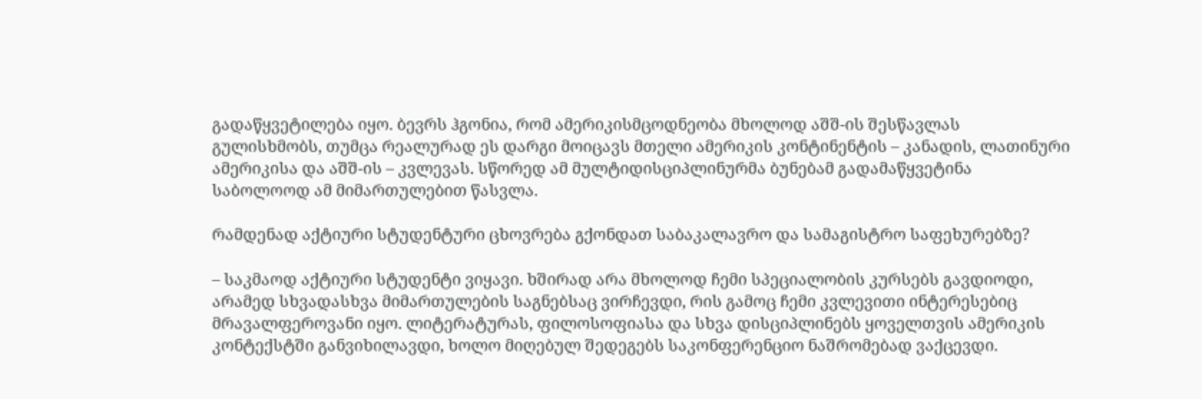გადაწყვეტილება იყო. ბევრს ჰგონია, რომ ამერიკისმცოდნეობა მხოლოდ აშშ-ის შესწავლას გულისხმობს, თუმცა რეალურად ეს დარგი მოიცავს მთელი ამერიკის კონტინენტის – კანადის, ლათინური ამერიკისა და აშშ-ის – კვლევას. სწორედ ამ მულტიდისციპლინურმა ბუნებამ გადამაწყვეტინა საბოლოოდ ამ მიმართულებით წასვლა.

რამდენად აქტიური სტუდენტური ცხოვრება გქონდათ საბაკალავრო და სამაგისტრო საფეხურებზე?

– საკმაოდ აქტიური სტუდენტი ვიყავი. ხშირად არა მხოლოდ ჩემი სპეციალობის კურსებს გავდიოდი, არამედ სხვადასხვა მიმართულების საგნებსაც ვირჩევდი, რის გამოც ჩემი კვლევითი ინტერესებიც მრავალფეროვანი იყო. ლიტერატურას, ფილოსოფიასა და სხვა დისციპლინებს ყოველთვის ამერიკის კონტექსტში განვიხილავდი, ხოლო მიღებულ შედეგებს საკონფერენციო ნაშრომებად ვაქცევდი.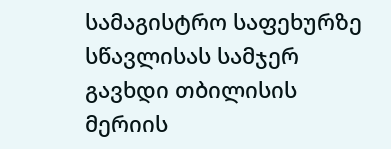სამაგისტრო საფეხურზე სწავლისას სამჯერ გავხდი თბილისის მერიის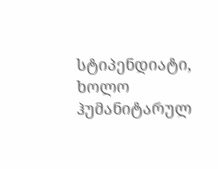სტიპენდიატი, ხოლო ჰუმანიტარულ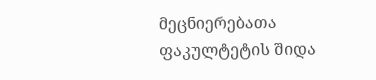მეცნიერებათა ფაკულტეტის შიდა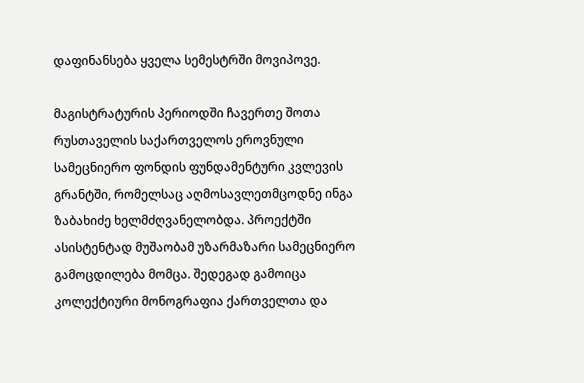დაფინანსება ყველა სემესტრში მოვიპოვე.

მაგისტრატურის პერიოდში ჩავერთე შოთა რუსთაველის საქართველოს ეროვნული სამეცნიერო ფონდის ფუნდამენტური კვლევის გრანტში, რომელსაც აღმოსავლეთმცოდნე ინგა ზაბახიძე ხელმძღვანელობდა. პროექტში ასისტენტად მუშაობამ უზარმაზარი სამეცნიერო გამოცდილება მომცა. შედეგად გამოიცა კოლექტიური მონოგრაფია ქართველთა და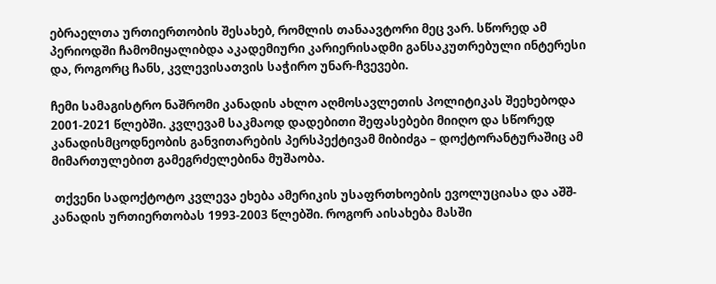ებრაელთა ურთიერთობის შესახებ, რომლის თანაავტორი მეც ვარ. სწორედ ამ პერიოდში ჩამომიყალიბდა აკადემიური კარიერისადმი განსაკუთრებული ინტერესი და, როგორც ჩანს, კვლევისათვის საჭირო უნარ-ჩვევები.

ჩემი სამაგისტრო ნაშრომი კანადის ახლო აღმოსავლეთის პოლიტიკას შეეხებოდა 2001-2021 წლებში. კვლევამ საკმაოდ დადებითი შეფასებები მიიღო და სწორედ კანადისმცოდნეობის განვითარების პერსპექტივამ მიბიძგა – დოქტორანტურაშიც ამ მიმართულებით გამეგრძელებინა მუშაობა.

 თქვენი სადოქტოტო კვლევა ეხება ამერიკის უსაფრთხოების ევოლუციასა და აშშ-კანადის ურთიერთობას 1993-2003 წლებში. როგორ აისახება მასში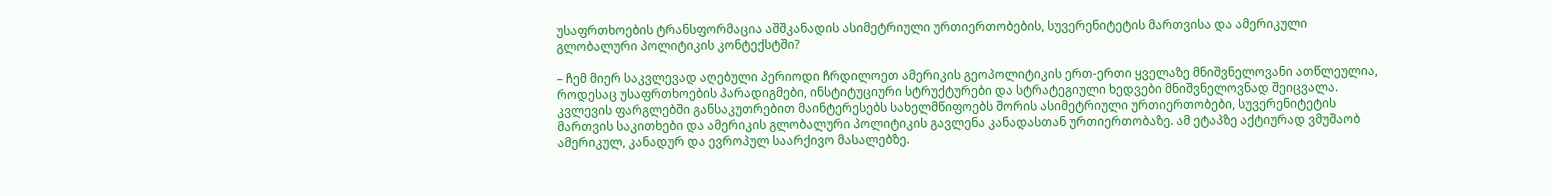უსაფრთხოების ტრანსფორმაცია აშშკანადის ასიმეტრიული ურთიერთობების, სუვერენიტეტის მართვისა და ამერიკული გლობალური პოლიტიკის კონტექსტში?

– ჩემ მიერ საკვლევად აღებული პერიოდი ჩრდილოეთ ამერიკის გეოპოლიტიკის ერთ-ერთი ყველაზე მნიშვნელოვანი ათწლეულია, როდესაც უსაფრთხოების პარადიგმები, ინსტიტუციური სტრუქტურები და სტრატეგიული ხედვები მნიშვნელოვნად შეიცვალა. კვლევის ფარგლებში განსაკუთრებით მაინტერესებს სახელმწიფოებს შორის ასიმეტრიული ურთიერთობები, სუვერენიტეტის მართვის საკითხები და ამერიკის გლობალური პოლიტიკის გავლენა კანადასთან ურთიერთობაზე. ამ ეტაპზე აქტიურად ვმუშაობ ამერიკულ, კანადურ და ევროპულ საარქივო მასალებზე.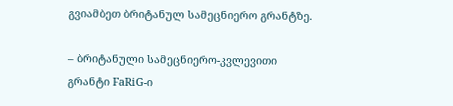გვიამბეთ ბრიტანულ სამეცნიერო გრანტზე.

– ბრიტანული სამეცნიერო-კვლევითი გრანტი FaRiG-ი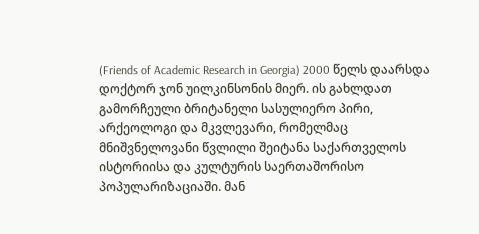(Friends of Academic Research in Georgia) 2000 წელს დაარსდა დოქტორ ჯონ უილკინსონის მიერ. ის გახლდათ გამორჩეული ბრიტანელი სასულიერო პირი, არქეოლოგი და მკვლევარი, რომელმაც მნიშვნელოვანი წვლილი შეიტანა საქართველოს ისტორიისა და კულტურის საერთაშორისო პოპულარიზაციაში. მან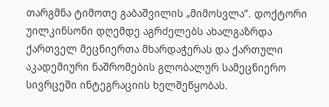თარგმნა ტიმოთე გაბაშვილის „მიმოსვლა“. დოქტორი უილკინსონი დღემდე აგრძელებს ახალგაზრდა ქართველ მეცნიერთა მხარდაჭერას და ქართული აკადემიური ნაშრომების გლობალურ სამეცნიერო სივრცეში ინტეგრაციის ხელშეწყობას.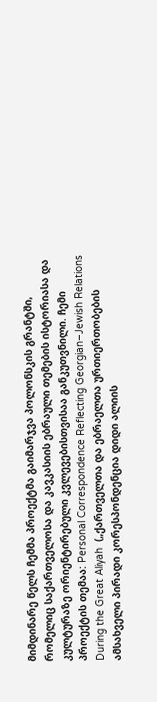მიმდინარე წელს ჩემმა პროექტმა გაიმარჯვა პოლონსკის გრანტში, რომელიც საქართველოსა და კავკასიის ებრაული თემების ისტორიასა და კულტურაზე ორიენტირებული კვლევებისთვისაა განკუთვნილი. ჩემი პროექტის თემაა: Personal Correspondence Reflecting Georgian–Jewish Relations During the Great Aliyah  („ქართველთა და ებრაელთა ურთიერთობების ამსახველი პირადი კორესპონდენცია დიდი ალიის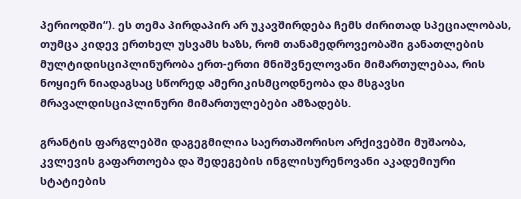პერიოდში“). ეს თემა პირდაპირ არ უკავშირდება ჩემს ძირითად სპეციალობას, თუმცა კიდევ ერთხელ უსვამს ხაზს, რომ თანამედროვეობაში განათლების მულტიდისციპლინურობა ერთ-ერთი მნიშვნელოვანი მიმართულებაა, რის ნოყიერ ნიადაგსაც სწორედ ამერიკისმცოდნეობა და მსგავსი მრავალდისციპლინური მიმართულებები ამზადებს.

გრანტის ფარგლებში დაგეგმილია საერთაშორისო არქივებში მუშაობა, კვლევის გაფართოება და შედეგების ინგლისურენოვანი აკადემიური სტატიების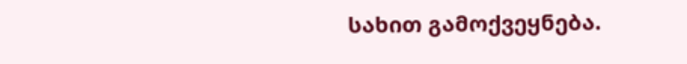სახით გამოქვეყნება.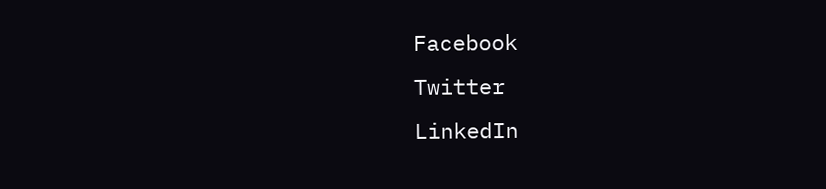Facebook
Twitter
LinkedIn